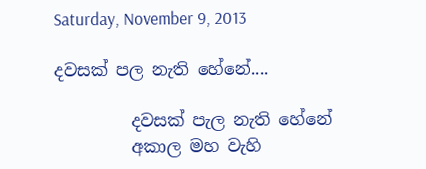Saturday, November 9, 2013

දවසක් පල නැති හේනේ....

         දවසක් පැල නැති හේනේ
         අකාල මහ වැහි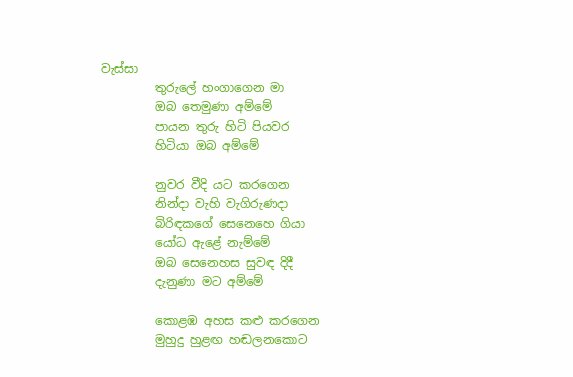වැස්සා
         තුරුලේ හංගාගෙන මා
         ඔබ තෙමුණා අම්මේ
         පායන තුරු හිටි පියවර
         හිටියා ඔබ අම්මේ

         නුවර වීදි යට කරගෙන
         නින්දා වැහි වැගිරුණදා
         බිරිඳකගේ සෙනෙහෙ ගියා
         යෝධ ඇළේ නැම්මේ
         ඔබ සෙනෙහස සුවඳ දිදී
         දැනුණා මට අම්මේ

         කොළඹ අහස කළු කරගෙන
         මුහුදු හුළඟ හඬලනකොට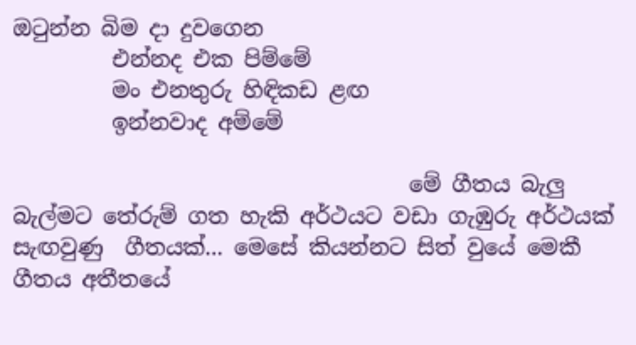ඔටුන්න බිම දා දුවගෙන
         එන්නද එක පිම්මේ
         මං එනතුරු හිඳිකඩ ළඟ
         ඉන්නවාද අම්මේ

                                    මේ ගීතය බැලු බැල්මට තේරුම් ගත හැකි අර්ථයට වඩා ගැඹුරු අර්ථයක් සැඟවුණු  ගීතයක්... මෙසේ කියන්නට සිත් වුයේ මෙකී ගීතය අතීතයේ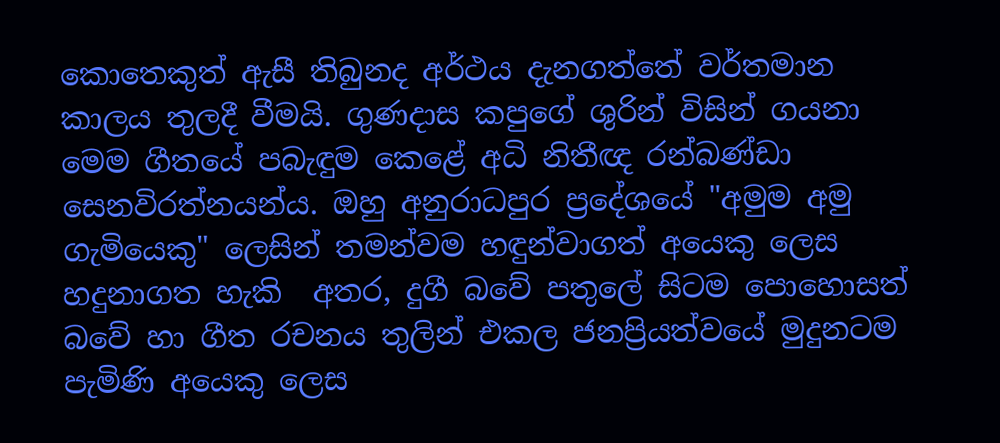කොතෙකුත් ඇසී තිබුනද අර්ථය දැනගත්තේ වර්තමාන කාලය තුලදී වීමයි. ගුණදාස කපුගේ ශුරින් විසින් ගයනා මෙම ගීතයේ පබැඳුම කෙළේ අධි නිතීඥ රන්බණ්ඩා සෙනවිරත්නයන්ය. ඔහු අනුරාධපුර ප්‍රදේශයේ "අමුම අමු ගැමියෙකු" ලෙසින් තමන්වම හඳුන්වාගත් අයෙකු ලෙස හදුනාගත හැකි  අතර, දුගී බවේ පතුලේ සිටම පොහොසත් බවේ හා ගීත රචනය තුලින් එකල ජනප්‍රියත්වයේ මුදුනටම පැමිණි අයෙකු ලෙස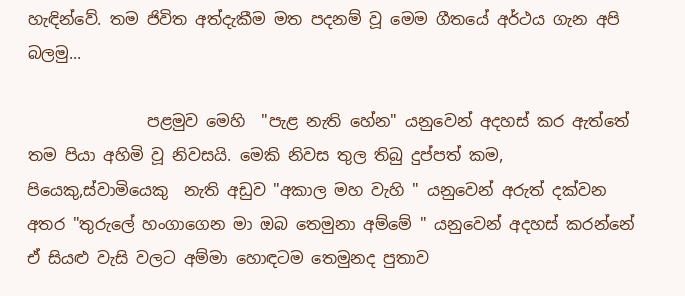හැඳින්වේ. තම ජිවිත අත්දැකීම මත පදනම් වූ මෙම ගීතයේ අර්ථය ගැන අපි බලමු...

               පළමුව මෙහි  "පැළ නැති හේන" යනුවෙන් අදහස් කර ඇත්තේ තම පියා අහිමි වූ නිවසයි. මෙකි නිවස තුල තිබු දුප්පත් කම, පියෙකු,ස්වාමියෙකු  නැති අඩුව "අකාල මහ වැහි " යනුවෙන් අරුත් දක්වන අතර "තුරුලේ හංගාගෙන මා ඔබ තෙමුනා අම්මේ " යනුවෙන් අදහස් කරන්නේ ඒ සියළු වැසි වලට අම්මා හොඳටම තෙමුනද පුතාව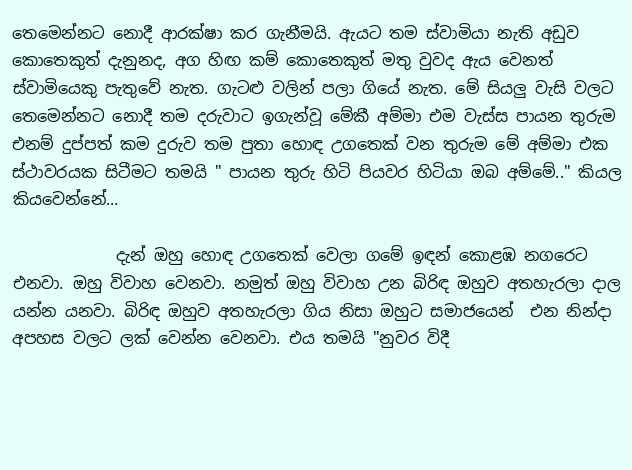තෙමෙන්නට නොදී ආරක්ෂා කර ගැනීමයි. ඇයට තම ස්වාමියා නැති අඩුව කොතෙකුත් දැනුනද, අග හිඟ කම් කොතෙකුත් මතු වුවද ඇය වෙනත් ස්වාමියෙකු පැතුවේ නැත. ගැටළු වලින් පලා ගියේ නැත. මේ සියලු වැසි වලට තෙමෙන්නට නොදී තම දරුවාට ඉගැන්වූ මේකී අම්මා එම වැස්ස පායන තුරුම එනම් දුප්පත් කම දුරුව තම පුතා හොඳ උගතෙක් වන තුරුම මේ අම්මා එක ස්ථාවරයක සිටීමට තමයි " පායන තුරු හිටි පියවර හිටියා ඔබ අම්මේ.." කියල කියවෙන්නේ...

             දැන් ඔහු හොඳ උගතෙක් වෙලා ගමේ ඉඳන් කොළඹ නගරෙට එනවා. ඔහු විවාහ වෙනවා. නමුත් ඔහු විවාහ උන බිරිඳ ඔහුව අතහැරලා දාල යන්න යනවා. බිරිඳ ඔහුව අතහැරලා ගිය නිසා ඔහුට සමාජයෙන්  එන නින්දා අපහස වලට ලක් වෙන්න වෙනවා. එය තමයි "නුවර විදී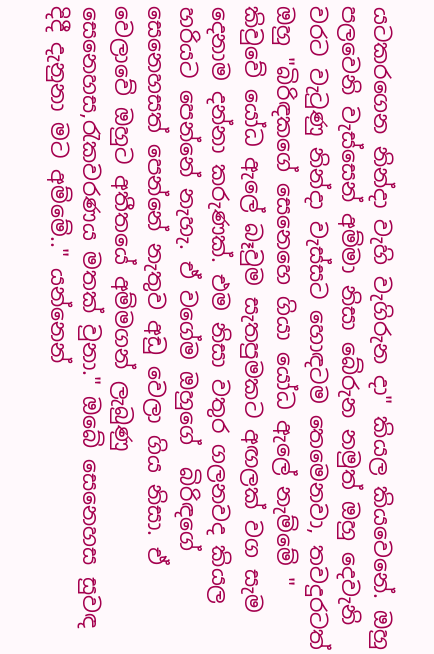යටකරගෙන නින්දා වැහි වැගිරුන දා" කියල කියවෙනේ. ඔහු පලවෙනි වැස්සෙන් අම්මා නිසා බේරුන නමුත් ඔහු දෙවැනි වරට වැටුණු නින්දා වැස්සට හොඳටම තෙමෙනවා, තවදුරටත් ඔහු "බිරිඳකගේ සෙනෙහෙ ගියා යෝධ ඇලේ නැම්මේ " කිවුවේ යෝධ ඇලේ බෑවුම සැතපුමකට අඟලක් වග සැම දෙනාම දන්නා කරුණක්. එම නිසා වතුර ගලනවද කියල හරියට පෙන්නේ නැහැ. ඒ වගේම ඔහුගේ  බිරිඳගේ සෙනෙහසත් පෙන්නේ නැතුව අඩු වෙලා ගිය නිසා. ඒ වෙලාවේ ඔහුට අතීතයේ අම්මගන් ලැබුණු  සෙනෙහස,රැකවරණය මතක් වුනා." ඔබේ සෙනෙහස සුවඳ දිදී දැනුනා මට අම්මේ.." යන්නෙන්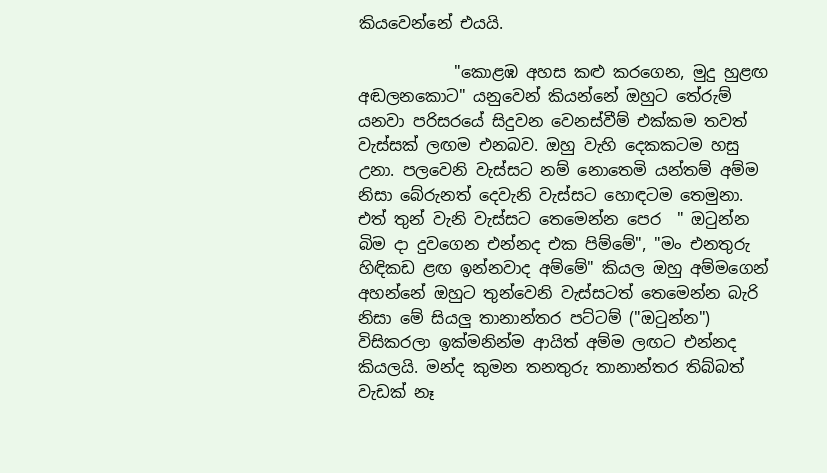කියවෙන්නේ එයයි.

            "කොළඹ අහස කළු කරගෙන, මුදු හුළඟ අඬලනකොට" යනුවෙන් කියන්නේ ඔහුට තේරුම් යනවා පරිසරයේ සිදුවන වෙනස්වීම් එක්කම තවත් වැස්සක් ලඟම එනබව. ඔහු වැහි දෙකකටම හසු උනා. පලවෙනි වැස්සට නම් නොතෙමි යන්තම් අම්ම නිසා බේරුනත් දෙවැනි වැස්සට හොඳටම තෙමුනා. එත් තුන් වැනි වැස්සට තෙමෙන්න පෙර  " ඔටුන්න බිම දා දුවගෙන එන්නද එක පිම්මේ", "මං එනතුරු හිඳිකඩ ළඟ ඉන්නවාද අම්මේ" කියල ඔහු අම්මගෙන් අහන්නේ ඔහුට තුන්වෙනි වැස්සටත් තෙමෙන්න බැරි නිසා මේ සියලු තානාන්තර පට්ටම් ("ඔටුන්න") විසිකරලා ඉක්මනින්ම ආයිත් අම්ම ලඟට එන්නද  කියලයි. මන්ද කුමන තනතුරු තානාන්තර තිබ්බත් වැඩක් නෑ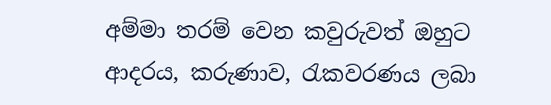අම්මා තරම් වෙන කවුරුවත් ඔහුට ආදරය, කරුණාව, රැකවරණය ලබා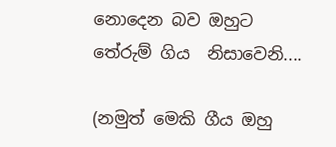නොදෙන බව ඔහුට තේරුම් ගිය  නිසාවෙනි....

(නමුත් මෙකි ගීය ඔහු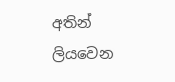අතින් ලියවෙන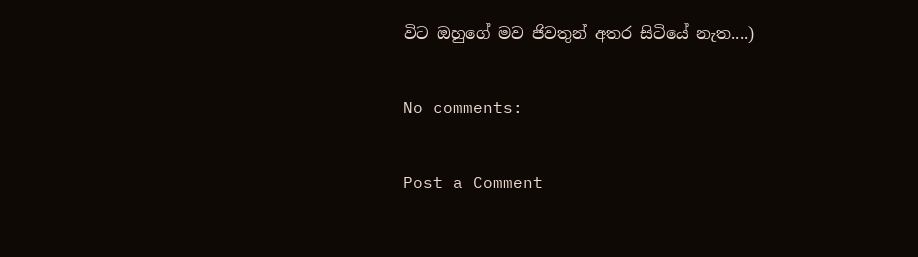විට ඔහුගේ මව ජිවතුන් අතර සිටියේ නැත....)

No comments:

Post a Comment